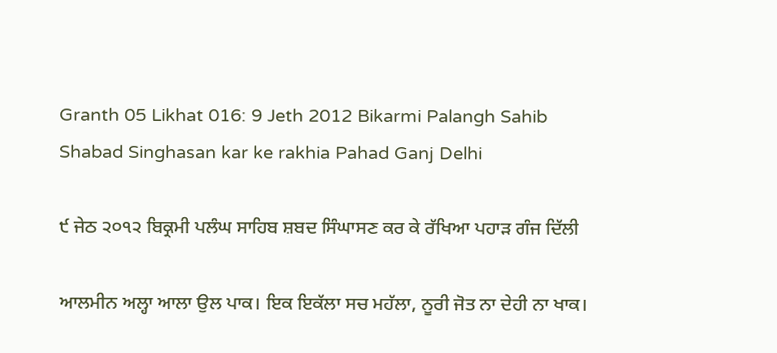Granth 05 Likhat 016: 9 Jeth 2012 Bikarmi Palangh Sahib Shabad Singhasan kar ke rakhia Pahad Ganj Delhi

੯ ਜੇਠ ੨੦੧੨ ਬਿਕ੍ਰਮੀ ਪਲੰਘ ਸਾਹਿਬ ਸ਼ਬਦ ਸਿੰਘਾਸਣ ਕਰ ਕੇ ਰੱਖਿਆ ਪਹਾੜ ਗੰਜ ਦਿੱਲੀ

ਆਲਮੀਨ ਅਲ੍ਹਾ ਆਲਾ ਉਲ ਪਾਕ। ਇਕ ਇਕੱਲਾ ਸਚ ਮਹੱਲਾ, ਨੂਰੀ ਜੋਤ ਨਾ ਦੇਹੀ ਨਾ ਖਾਕ।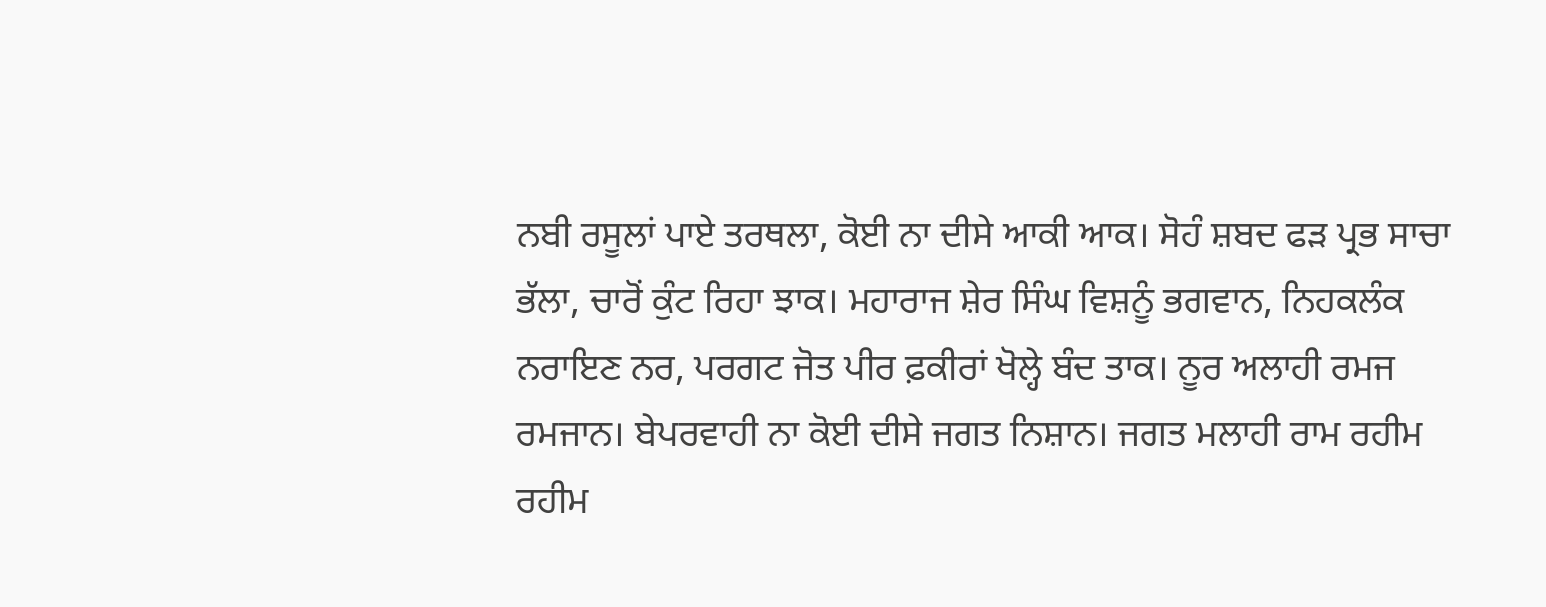ਨਬੀ ਰਸੂਲਾਂ ਪਾਏ ਤਰਥਲਾ, ਕੋਈ ਨਾ ਦੀਸੇ ਆਕੀ ਆਕ। ਸੋਹੰ ਸ਼ਬਦ ਫੜ ਪ੍ਰਭ ਸਾਚਾ ਭੱਲਾ, ਚਾਰੋਂ ਕੁੰਟ ਰਿਹਾ ਝਾਕ। ਮਹਾਰਾਜ ਸ਼ੇਰ ਸਿੰਘ ਵਿਸ਼ਨੂੰ ਭਗਵਾਨ, ਨਿਹਕਲੰਕ ਨਰਾਇਣ ਨਰ, ਪਰਗਟ ਜੋਤ ਪੀਰ ਫ਼ਕੀਰਾਂ ਖੋਲ੍ਹੇ ਬੰਦ ਤਾਕ। ਨੂਰ ਅਲਾਹੀ ਰਮਜ ਰਮਜਾਨ। ਬੇਪਰਵਾਹੀ ਨਾ ਕੋਈ ਦੀਸੇ ਜਗਤ ਨਿਸ਼ਾਨ। ਜਗਤ ਮਲਾਹੀ ਰਾਮ ਰਹੀਮ ਰਹੀਮ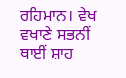ਰਹਿਮਾਨ। ਵੇਖ ਵਖਾਣੇ ਸਭਨੀਂ ਥਾਈਂ ਸ਼ਾਹ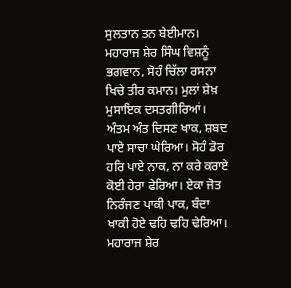ਸੁਲਤਾਨ ਤਨ ਬੇਈਮਾਨ। ਮਹਾਰਾਜ ਸ਼ੇਰ ਸਿੰਘ ਵਿਸ਼ਨੂੰ ਭਗਵਾਨ, ਸੋਹੰ ਚਿੱਲਾ ਰਸਨਾ ਖਿਚੇ ਤੀਰ ਕਮਾਨ। ਮੁਲਾਂ ਸ਼ੇਖ਼ ਮੁਸਾਇਕ ਦਸਤਗੀਰਿਆਂ। ਅੰਤਮ ਅੰਤ ਦਿਸਣ ਖਾਕ, ਸ਼ਬਦ ਪਾਏ ਸਾਚਾ ਘੇਰਿਆ। ਸੋਹੰ ਡੋਰ ਹਰਿ ਪਾਏ ਨਾਕ, ਨਾ ਕਰੇ ਕਰਾਏ ਕੋਈ ਹੇਰਾ ਫੇਰਿਆ। ਏਕਾ ਜੋਤ ਨਿਰੰਜਣ ਪਾਕੀ ਪਾਕ, ਬੰਦਾ ਖਾਕੀ ਹੋਏ ਢਹਿ ਢਹਿ ਢੇਰਿਆ। ਮਹਾਰਾਜ ਸ਼ੇਰ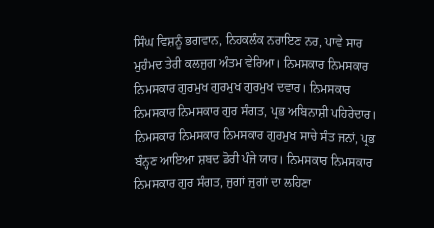ਸਿੰਘ ਵਿਸ਼ਨੂੰ ਭਗਵਾਨ, ਨਿਹਕਲੰਕ ਨਰਾਇਣ ਨਰ, ਪਾਵੇ ਸਾਰ ਮੁਹੰਮਦ ਤੇਰੀ ਕਲਜੁਗ ਅੰਤਮ ਵੇਰਿਆ। ਨਿਮਸਕਾਰ ਨਿਮਸਕਾਰ ਨਿਮਸਕਾਰ ਗੁਰਮੁਖ ਗੁਰਮੁਖ ਗੁਰਮੁਖ ਦਵਾਰ। ਨਿਮਸਕਾਰ ਨਿਮਸਕਾਰ ਨਿਮਸਕਾਰ ਗੁਰ ਸੰਗਤ, ਪ੍ਰਭ ਅਬਿਨਾਸ਼ੀ ਪਹਿਰੇਦਾਰ। ਨਿਮਸਕਾਰ ਨਿਮਸਕਾਰ ਨਿਮਸਕਾਰ ਗੁਰਮੁਖ ਸਾਚੇ ਸੰਤ ਜਨਾਂ, ਪ੍ਰਭ ਬੰਨ੍ਹਣ ਆਇਆ ਸ਼ਬਦ ਡੋਰੀ ਪੰਜੇ ਯਾਰ। ਨਿਮਸਕਾਰ ਨਿਮਸਕਾਰ ਨਿਮਸਕਾਰ ਗੁਰ ਸੰਗਤ, ਜੁਗਾਂ ਜੁਗਾਂ ਦਾ ਲਹਿਣਾ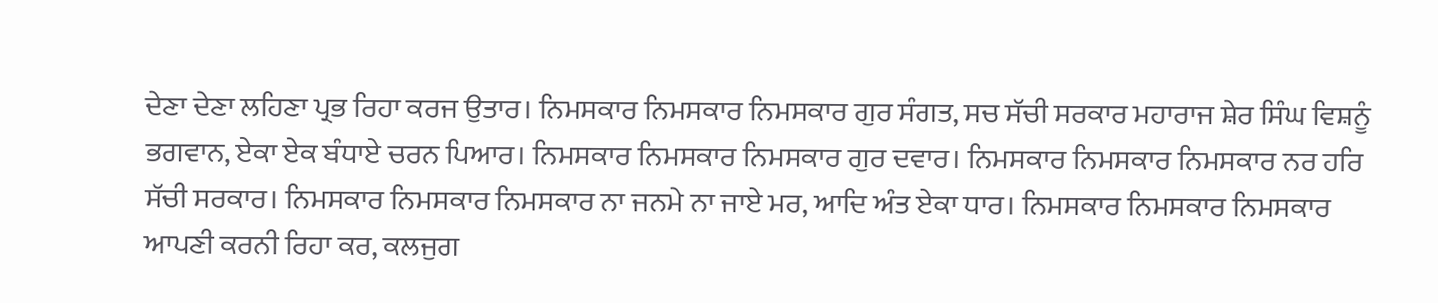ਦੇਣਾ ਦੇਣਾ ਲਹਿਣਾ ਪ੍ਰਭ ਰਿਹਾ ਕਰਜ ਉਤਾਰ। ਨਿਮਸਕਾਰ ਨਿਮਸਕਾਰ ਨਿਮਸਕਾਰ ਗੁਰ ਸੰਗਤ, ਸਚ ਸੱਚੀ ਸਰਕਾਰ ਮਹਾਰਾਜ ਸ਼ੇਰ ਸਿੰਘ ਵਿਸ਼ਨੂੰ ਭਗਵਾਨ, ਏਕਾ ਏਕ ਬੰਧਾਏ ਚਰਨ ਪਿਆਰ। ਨਿਮਸਕਾਰ ਨਿਮਸਕਾਰ ਨਿਮਸਕਾਰ ਗੁਰ ਦਵਾਰ। ਨਿਮਸਕਾਰ ਨਿਮਸਕਾਰ ਨਿਮਸਕਾਰ ਨਰ ਹਰਿ ਸੱਚੀ ਸਰਕਾਰ। ਨਿਮਸਕਾਰ ਨਿਮਸਕਾਰ ਨਿਮਸਕਾਰ ਨਾ ਜਨਮੇ ਨਾ ਜਾਏ ਮਰ, ਆਦਿ ਅੰਤ ਏਕਾ ਧਾਰ। ਨਿਮਸਕਾਰ ਨਿਮਸਕਾਰ ਨਿਮਸਕਾਰ ਆਪਣੀ ਕਰਨੀ ਰਿਹਾ ਕਰ, ਕਲਜੁਗ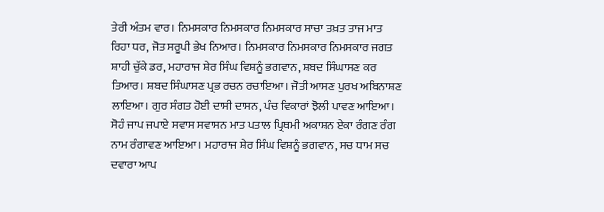ਤੇਰੀ ਅੰਤਮ ਵਾਰ। ਨਿਮਸਕਾਰ ਨਿਮਸਕਾਰ ਨਿਮਸਕਾਰ ਸਾਚਾ ਤਖ਼ਤ ਤਾਜ ਮਾਤ ਰਿਹਾ ਧਰ, ਜੋਤ ਸਰੂਪੀ ਭੇਖ ਨਿਆਰ। ਨਿਮਸਕਾਰ ਨਿਮਸਕਾਰ ਨਿਮਸਕਾਰ ਜਗਤ ਸ਼ਾਹੀ ਚੁੱਕੇ ਡਰ, ਮਹਾਰਾਜ ਸ਼ੇਰ ਸਿੰਘ ਵਿਸ਼ਨੂੰ ਭਗਵਾਨ, ਸ਼ਬਦ ਸਿੰਘਾਸਣ ਕਰ ਤਿਆਰ। ਸ਼ਬਦ ਸਿੰਘਾਸਣ ਪ੍ਰਭ ਰਚਨ ਰਚਾਇਆ। ਜੋਤੀ ਆਸਣ ਪੁਰਖ ਅਬਿਨਾਸ਼ਣ ਲਾਇਆ। ਗੁਰ ਸੰਗਤ ਹੋਈ ਦਾਸੀ ਦਾਸਨ, ਪੰਚ ਵਿਕਾਰਾਂ ਝੋਲੀ ਪਾਵਣ ਆਇਆ। ਸੋਹੰ ਜਾਪ ਜਪਾਏ ਸਵਾਸ ਸਵਾਸਨ ਮਾਤ ਪਤਾਲ ਪ੍ਰਿਥਮੀ ਅਕਾਸ਼ਨ ਏਕਾ ਰੰਗਣ ਰੰਗ ਨਾਮ ਰੰਗਾਵਣ ਆਇਆ। ਮਹਾਰਾਜ ਸ਼ੇਰ ਸਿੰਘ ਵਿਸ਼ਨੂੰ ਭਗਵਾਨ, ਸਚ ਧਾਮ ਸਚ ਦਵਾਰਾ ਆਪ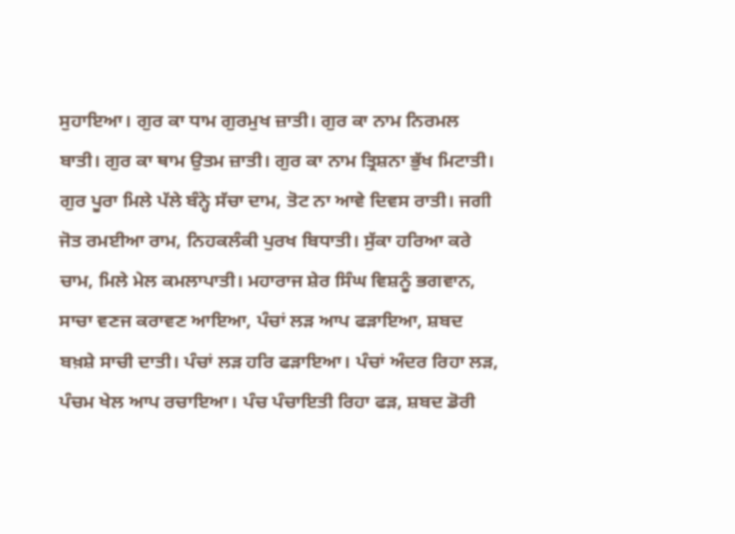ਸੁਹਾਇਆ। ਗੁਰ ਕਾ ਧਾਮ ਗੁਰਮੁਖ ਜ਼ਾਤੀ। ਗੁਰ ਕਾ ਨਾਮ ਨਿਰਮਲ ਬਾਤੀ। ਗੁਰ ਕਾ ਥਾਮ ਉਤਮ ਜ਼ਾਤੀ। ਗੁਰ ਕਾ ਨਾਮ ਤ੍ਰਿਸ਼ਨਾ ਭੁੱਖ ਮਿਟਾਤੀ। ਗੁਰ ਪੂਰਾ ਮਿਲੇ ਪੱਲੇ ਬੰਨ੍ਹੇ ਸੱਚਾ ਦਾਮ, ਤੋਟ ਨਾ ਆਵੇ ਦਿਵਸ ਰਾਤੀ। ਜਗੀ ਜੋਤ ਰਮਈਆ ਰਾਮ, ਨਿਹਕਲੰਕੀ ਪੁਰਖ ਬਿਧਾਤੀ। ਸੁੱਕਾ ਹਰਿਆ ਕਰੇ ਚਾਮ, ਮਿਲੇ ਮੇਲ ਕਮਲਾਪਾਤੀ। ਮਹਾਰਾਜ ਸ਼ੇਰ ਸਿੰਘ ਵਿਸ਼ਨੂੰ ਭਗਵਾਨ, ਸਾਚਾ ਵਣਜ ਕਰਾਵਣ ਆਇਆ, ਪੰਚਾਂ ਲੜ ਆਪ ਫੜਾਇਆ, ਸ਼ਬਦ ਬਖ਼ਸ਼ੇ ਸਾਚੀ ਦਾਤੀ। ਪੰਚਾਂ ਲੜ ਹਰਿ ਫੜਾਇਆ। ਪੰਚਾਂ ਅੰਦਰ ਰਿਹਾ ਲੜ, ਪੰਚਮ ਖੇਲ ਆਪ ਰਚਾਇਆ। ਪੰਚ ਪੰਚਾਇਤੀ ਰਿਹਾ ਫੜ, ਸ਼ਬਦ ਡੋਰੀ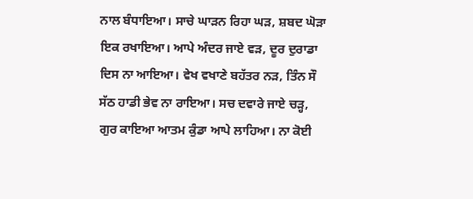ਨਾਲ ਬੰਧਾਇਆ। ਸਾਚੇ ਘਾੜਨ ਰਿਹਾ ਘੜ, ਸ਼ਬਦ ਘੋੜਾ ਇਕ ਰਖਾਇਆ। ਆਪੇ ਅੰਦਰ ਜਾਏ ਵੜ, ਦੂਰ ਦੁਰਾਡਾ ਦਿਸ ਨਾ ਆਇਆ। ਵੇਖ ਵਖਾਣੇ ਬਹੱਤਰ ਨੜ, ਤਿੰਨ ਸੌ ਸੱਠ ਹਾਡੀ ਭੇਵ ਨਾ ਰਾਇਆ। ਸਚ ਦਵਾਰੇ ਜਾਏ ਚੜ੍ਹ, ਗੁਰ ਕਾਇਆ ਆਤਮ ਕੁੰਡਾ ਆਪੇ ਲਾਹਿਆ। ਨਾ ਕੋਈ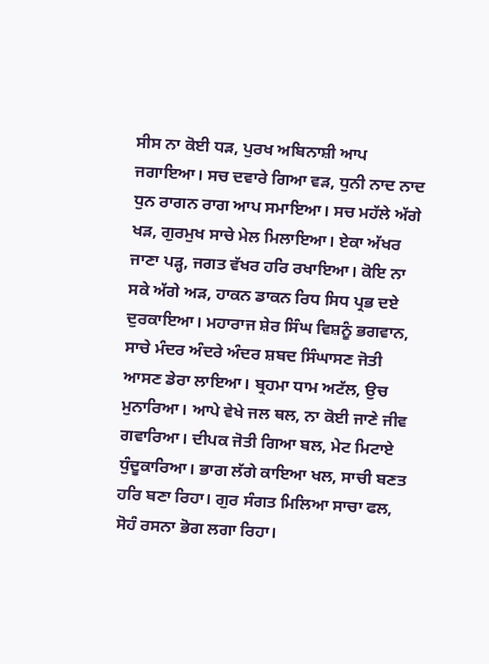ਸੀਸ ਨਾ ਕੋਈ ਧੜ, ਪੁਰਖ ਅਬਿਨਾਸ਼ੀ ਆਪ ਜਗਾਇਆ। ਸਚ ਦਵਾਰੇ ਗਿਆ ਵੜ, ਧੁਨੀ ਨਾਦ ਨਾਦ ਧੁਨ ਰਾਗਨ ਰਾਗ ਆਪ ਸਮਾਇਆ। ਸਚ ਮਹੱਲੇ ਅੱਗੇ ਖੜ, ਗੁਰਮੁਖ ਸਾਚੇ ਮੇਲ ਮਿਲਾਇਆ। ਏਕਾ ਅੱਖਰ ਜਾਣਾ ਪੜ੍ਹ, ਜਗਤ ਵੱਖਰ ਹਰਿ ਰਖਾਇਆ। ਕੋਇ ਨਾ ਸਕੇ ਅੱਗੇ ਅੜ, ਹਾਕਨ ਡਾਕਨ ਰਿਧ ਸਿਧ ਪ੍ਰਭ ਦਏ ਦੁਰਕਾਇਆ। ਮਹਾਰਾਜ ਸ਼ੇਰ ਸਿੰਘ ਵਿਸ਼ਨੂੰ ਭਗਵਾਨ, ਸਾਚੇ ਮੰਦਰ ਅੰਦਰੇ ਅੰਦਰ ਸ਼ਬਦ ਸਿੰਘਾਸਣ ਜੋਤੀ ਆਸਣ ਡੇਰਾ ਲਾਇਆ। ਬ੍ਰਹਮਾ ਧਾਮ ਅਟੱਲ, ਉਚ ਮੁਨਾਰਿਆ। ਆਪੇ ਵੇਖੇ ਜਲ ਥਲ, ਨਾ ਕੋਈ ਜਾਣੇ ਜੀਵ ਗਵਾਰਿਆ। ਦੀਪਕ ਜੋਤੀ ਗਿਆ ਬਲ, ਮੇਟ ਮਿਟਾਏ ਧੁੰਦੂਕਾਰਿਆ। ਭਾਗ ਲੱਗੇ ਕਾਇਆ ਖਲ, ਸਾਚੀ ਬਣਤ ਹਰਿ ਬਣਾ ਰਿਹਾ। ਗੁਰ ਸੰਗਤ ਮਿਲਿਆ ਸਾਚਾ ਫਲ, ਸੋਹੰ ਰਸਨਾ ਭੋਗ ਲਗਾ ਰਿਹਾ।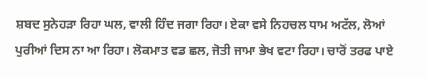ਸ਼ਬਦ ਸੁਨੇਹੜਾ ਰਿਹਾ ਘਲ, ਵਾਲੀ ਹਿੰਦ ਜਗਾ ਰਿਹਾ। ਏਕਾ ਵਸੇ ਨਿਹਚਲ ਧਾਮ ਅਟੱਲ, ਲੋਆਂ ਪੁਰੀਆਂ ਦਿਸ ਨਾ ਆ ਰਿਹਾ। ਲੋਕਮਾਤ ਵਡ ਛਲ, ਜੋਤੀ ਜਾਮਾ ਭੇਖ ਵਟਾ ਰਿਹਾ। ਚਾਰੋਂ ਤਰਫ ਪਾਏ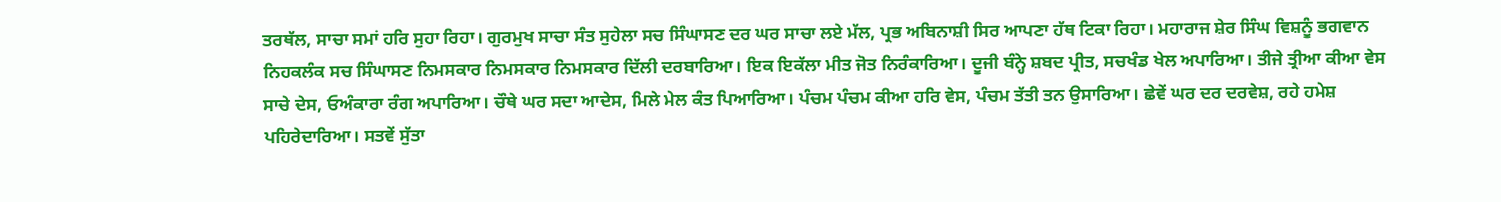ਤਰਥੱਲ, ਸਾਚਾ ਸਮਾਂ ਹਰਿ ਸੁਹਾ ਰਿਹਾ। ਗੁਰਮੁਖ ਸਾਚਾ ਸੰਤ ਸੁਹੇਲਾ ਸਚ ਸਿੰਘਾਸਣ ਦਰ ਘਰ ਸਾਚਾ ਲਏ ਮੱਲ, ਪ੍ਰਭ ਅਬਿਨਾਸ਼ੀ ਸਿਰ ਆਪਣਾ ਹੱਥ ਟਿਕਾ ਰਿਹਾ। ਮਹਾਰਾਜ ਸ਼ੇਰ ਸਿੰਘ ਵਿਸ਼ਨੂੰ ਭਗਵਾਨ ਨਿਹਕਲੰਕ ਸਚ ਸਿੰਘਾਸਣ ਨਿਮਸਕਾਰ ਨਿਮਸਕਾਰ ਨਿਮਸਕਾਰ ਦਿੱਲੀ ਦਰਬਾਰਿਆ। ਇਕ ਇਕੱਲਾ ਮੀਤ ਜੋਤ ਨਿਰੰਕਾਰਿਆ। ਦੂਜੀ ਬੰਨ੍ਹੇ ਸ਼ਬਦ ਪ੍ਰੀਤ, ਸਚਖੰਡ ਖੇਲ ਅਪਾਰਿਆ। ਤੀਜੇ ਤ੍ਰੀਆ ਕੀਆ ਵੇਸ ਸਾਚੇ ਦੇਸ, ਓਅੰਕਾਰਾ ਰੰਗ ਅਪਾਰਿਆ। ਚੌਥੇ ਘਰ ਸਦਾ ਆਦੇਸ, ਮਿਲੇ ਮੇਲ ਕੰਤ ਪਿਆਰਿਆ। ਪੰਚਮ ਪੰਚਮ ਕੀਆ ਹਰਿ ਵੇਸ, ਪੰਚਮ ਤੱਤੀ ਤਨ ਉਸਾਰਿਆ। ਛੇਵੇਂ ਘਰ ਦਰ ਦਰਵੇਸ਼, ਰਹੇ ਹਮੇਸ਼ ਪਹਿਰੇਦਾਰਿਆ। ਸਤਵੇਂ ਸੁੱਤਾ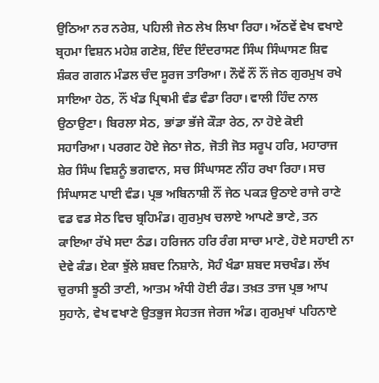ਉਠਿਆ ਨਰ ਨਰੇਸ਼, ਪਹਿਲੀ ਜੇਠ ਲੇਖ ਲਿਖਾ ਰਿਹਾ। ਅੱਠਵੇਂ ਵੇਖ ਵਖਾਏ ਬ੍ਰਹਮਾ ਵਿਸ਼ਨ ਮਹੇਸ਼ ਗਣੇਸ਼, ਇੰਦ ਇੰਦਰਾਸਣ ਸਿੰਘ ਸਿੰਘਾਸਣ ਸ਼ਿਵ ਸ਼ੰਕਰ ਗਗਨ ਮੰਡਲ ਚੰਦ ਸੂਰਜ ਤਾਰਿਆ। ਨੌਵੇਂ ਨੌਂ ਨੌਂ ਜੇਠ ਗੁਰਮੁਖ ਰਖੇ ਸਾਇਆ ਹੇਠ, ਨੌਂ ਖੰਡ ਪ੍ਰਿਥਮੀ ਵੰਡ ਵੰਡਾ ਰਿਹਾ। ਵਾਲੀ ਹਿੰਦ ਨਾਲ ਉਠਾਉਣਾ। ਬਿਰਲਾ ਸੇਠ, ਭਾਂਡਾ ਭੱਜੇ ਕੌੜਾ ਰੇਠ, ਨਾ ਹੋਏ ਕੋਈ ਸਹਾਰਿਆ। ਪਰਗਟ ਹੋਏ ਜੇਠਾ ਜੇਠ, ਜੋਤੀ ਜੋਤ ਸਰੂਪ ਹਰਿ, ਮਹਾਰਾਜ ਸ਼ੇਰ ਸਿੰਘ ਵਿਸ਼ਨੂੰ ਭਗਵਾਨ, ਸਚ ਸਿੰਘਾਸਣ ਨੀਂਹ ਰਖਾ ਰਿਹਾ। ਸਚ ਸਿੰਘਾਸਣ ਪਾਈ ਵੰਡ। ਪ੍ਰਭ ਅਬਿਨਾਸ਼ੀ ਨੌਂ ਜੇਠ ਪਕੜ ਉਠਾਏ ਰਾਜੇ ਰਾਣੇ ਵਡ ਵਡ ਸੇਠ ਵਿਚ ਬ੍ਰਹਿਮੰਡ। ਗੁਰਮੁਖ ਚਲਾਏ ਆਪਣੇ ਭਾਣੇ, ਤਨ ਕਾਇਆ ਰੱਖੇ ਸਦਾ ਠੰਡ। ਹਰਿਜਨ ਹਰਿ ਰੰਗ ਸਾਚਾ ਮਾਣੇ, ਹੋਏ ਸਹਾਈ ਨਾ ਦੇਵੇ ਕੰਡ। ਏਕਾ ਝੁੱਲੇ ਸ਼ਬਦ ਨਿਸ਼ਾਨੇ, ਸੋਹੰ ਖੰਡਾ ਸ਼ਬਦ ਸਚਖੰਡ। ਲੱਖ ਚੁਰਾਸੀ ਝੂਠੀ ਤਾਣੀ, ਆਤਮ ਅੰਧੀ ਹੋਈ ਰੰਡ। ਤਖ਼ਤ ਤਾਜ ਪ੍ਰਭ ਆਪ ਸੁਹਾਨੇ, ਵੇਖ ਵਖਾਣੇ ਉਤਭੁਜ ਸੇਹਤਜ ਜੇਰਜ ਅੰਡ। ਗੁਰਮੁਖਾਂ ਪਹਿਨਾਏ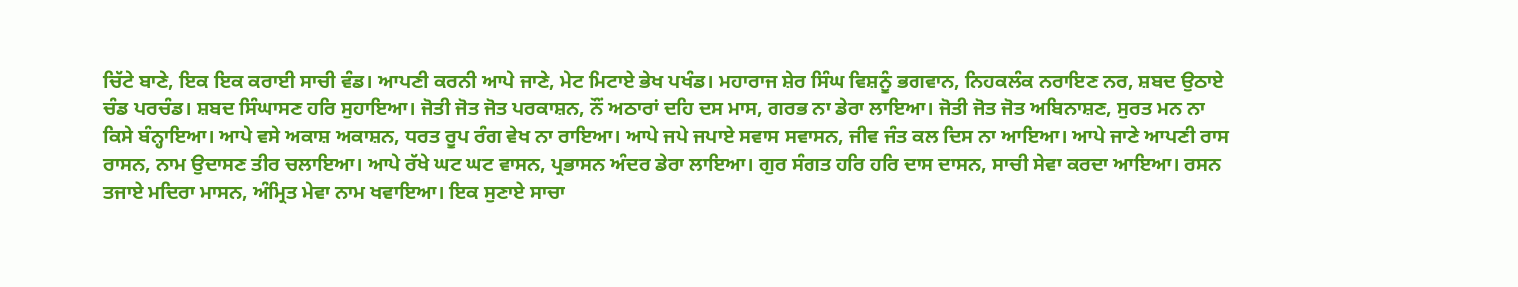ਚਿੱਟੇ ਬਾਣੇ, ਇਕ ਇਕ ਕਰਾਈ ਸਾਚੀ ਵੰਡ। ਆਪਣੀ ਕਰਨੀ ਆਪੇ ਜਾਣੇ, ਮੇਟ ਮਿਟਾਏ ਭੇਖ ਪਖੰਡ। ਮਹਾਰਾਜ ਸ਼ੇਰ ਸਿੰਘ ਵਿਸ਼ਨੂੰ ਭਗਵਾਨ, ਨਿਹਕਲੰਕ ਨਰਾਇਣ ਨਰ, ਸ਼ਬਦ ਉਠਾਏ ਚੰਡ ਪਰਚੰਡ। ਸ਼ਬਦ ਸਿੰਘਾਸਣ ਹਰਿ ਸੁਹਾਇਆ। ਜੋਤੀ ਜੋਤ ਜੋਤ ਪਰਕਾਸ਼ਨ, ਨੌਂ ਅਠਾਰਾਂ ਦਹਿ ਦਸ ਮਾਸ, ਗਰਭ ਨਾ ਡੇਰਾ ਲਾਇਆ। ਜੋਤੀ ਜੋਤ ਜੋਤ ਅਬਿਨਾਸ਼ਣ, ਸੁਰਤ ਮਨ ਨਾ ਕਿਸੇ ਬੰਨ੍ਹਾਇਆ। ਆਪੇ ਵਸੇ ਅਕਾਸ਼ ਅਕਾਸ਼ਨ, ਧਰਤ ਰੂਪ ਰੰਗ ਵੇਖ ਨਾ ਰਾਇਆ। ਆਪੇ ਜਪੇ ਜਪਾਏ ਸਵਾਸ ਸਵਾਸਨ, ਜੀਵ ਜੰਤ ਕਲ ਦਿਸ ਨਾ ਆਇਆ। ਆਪੇ ਜਾਣੇ ਆਪਣੀ ਰਾਸ ਰਾਸਨ, ਨਾਮ ਉਦਾਸਣ ਤੀਰ ਚਲਾਇਆ। ਆਪੇ ਰੱਖੇ ਘਟ ਘਟ ਵਾਸਨ, ਪ੍ਰਭਾਸਨ ਅੰਦਰ ਡੇਰਾ ਲਾਇਆ। ਗੁਰ ਸੰਗਤ ਹਰਿ ਹਰਿ ਦਾਸ ਦਾਸਨ, ਸਾਚੀ ਸੇਵਾ ਕਰਦਾ ਆਇਆ। ਰਸਨ ਤਜਾਏ ਮਦਿਰਾ ਮਾਸਨ, ਅੰਮ੍ਰਿਤ ਮੇਵਾ ਨਾਮ ਖਵਾਇਆ। ਇਕ ਸੁਣਾਏ ਸਾਚਾ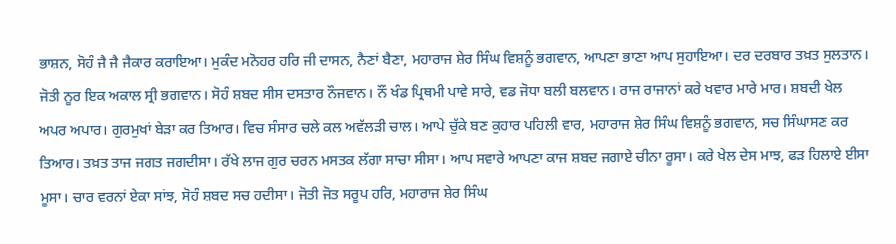ਭਾਸ਼ਨ, ਸੋਹੰ ਜੈ ਜੈ ਜੈਕਾਰ ਕਰਾਇਆ। ਮੁਕੰਦ ਮਨੋਹਰ ਹਰਿ ਜੀ ਦਾਸਨ, ਨੈਣਾਂ ਬੈਣਾ, ਮਹਾਰਾਜ ਸ਼ੇਰ ਸਿੰਘ ਵਿਸ਼ਨੂੰ ਭਗਵਾਨ, ਆਪਣਾ ਭਾਣਾ ਆਪ ਸੁਹਾਇਆ। ਦਰ ਦਰਬਾਰ ਤਖ਼ਤ ਸੁਲਤਾਨ। ਜੋਤੀ ਨੂਰ ਇਕ ਅਕਾਲ ਸ੍ਰੀ ਭਗਵਾਨ। ਸੋਹੰ ਸ਼ਬਦ ਸੀਸ ਦਸਤਾਰ ਨੌਜਵਾਨ। ਨੌਂ ਖੰਡ ਪ੍ਰਿਥਮੀ ਪਾਵੇ ਸਾਰੇ, ਵਡ ਜੋਧਾ ਬਲੀ ਬਲਵਾਨ। ਰਾਜ ਰਾਜਾਨਾਂ ਕਰੇ ਖਵਾਰ ਮਾਰੇ ਮਾਰ। ਸ਼ਬਦੀ ਖੇਲ ਅਪਰ ਅਪਾਰ। ਗੁਰਮੁਖਾਂ ਬੇੜਾ ਕਰ ਤਿਆਰ। ਵਿਚ ਸੰਸਾਰ ਚਲੇ ਕਲ ਅਵੱਲੜੀ ਚਾਲ। ਆਪੇ ਚੁੱਕੇ ਬਣ ਕੁਹਾਰ ਪਹਿਲੀ ਵਾਰ, ਮਹਾਰਾਜ ਸ਼ੇਰ ਸਿੰਘ ਵਿਸ਼ਨੂੰ ਭਗਵਾਨ, ਸਚ ਸਿੰਘਾਸਣ ਕਰ ਤਿਆਰ। ਤਖ਼ਤ ਤਾਜ ਜਗਤ ਜਗਦੀਸਾ। ਰੱਖੇ ਲਾਜ ਗੁਰ ਚਰਨ ਮਸਤਕ ਲੱਗਾ ਸਾਚਾ ਸੀਸਾ। ਆਪ ਸਵਾਰੇ ਆਪਣਾ ਕਾਜ ਸ਼ਬਦ ਜਗਾਏ ਚੀਨਾ ਰੂਸਾ। ਕਰੇ ਖੇਲ ਦੇਸ ਮਾਝ, ਫੜ ਹਿਲਾਏ ਈਸਾ ਮੂਸਾ। ਚਾਰ ਵਰਨਾਂ ਏਕਾ ਸਾਂਝ, ਸੋਹੰ ਸ਼ਬਦ ਸਚ ਹਦੀਸਾ। ਜੋਤੀ ਜੋਤ ਸਰੂਪ ਹਰਿ, ਮਹਾਰਾਜ ਸ਼ੇਰ ਸਿੰਘ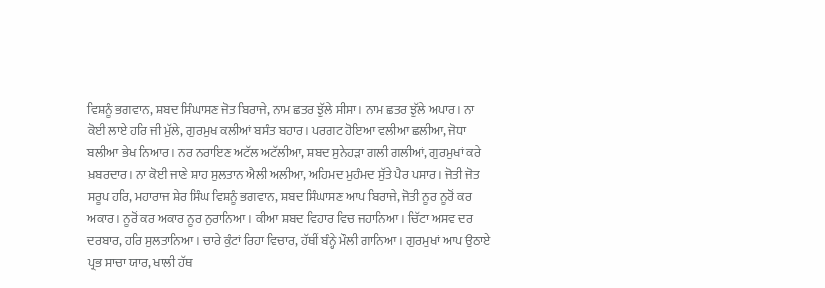ਵਿਸ਼ਨੂੰ ਭਗਵਾਨ, ਸ਼ਬਦ ਸਿੰਘਾਸਣ ਜੋਤ ਬਿਰਾਜੇ, ਨਾਮ ਛਤਰ ਝੁੱਲੇ ਸੀਸਾ। ਨਾਮ ਛਤਰ ਝੁੱਲੇ ਅਪਾਰ। ਨਾ ਕੋਈ ਲਾਏ ਹਰਿ ਜੀ ਮੁੱਲੇ, ਗੁਰਮੁਖ ਕਲੀਆਂ ਬਸੰਤ ਬਹਾਰ। ਪਰਗਟ ਹੋਇਆ ਵਲੀਆ ਛਲੀਆ, ਜੋਧਾ ਬਲੀਆ ਭੇਖ ਨਿਆਰ। ਨਰ ਨਰਾਇਣ ਅਟੱਲ ਅਟੱਲੀਆ, ਸ਼ਬਦ ਸੁਨੇਹੜਾ ਗਲੀ ਗਲੀਆਂ, ਗੁਰਮੁਖਾਂ ਕਰੇ ਖ਼ਬਰਦਾਰ। ਨਾ ਕੋਈ ਜਾਣੇ ਸ਼ਾਹ ਸੁਲਤਾਨ ਐਲੀ ਅਲੀਆ, ਅਹਿਮਦ ਮੁਹੰਮਦ ਸੁੱਤੇ ਪੈਰ ਪਸਾਰ। ਜੋਤੀ ਜੋਤ ਸਰੂਪ ਹਰਿ, ਮਹਾਰਾਜ ਸ਼ੇਰ ਸਿੰਘ ਵਿਸ਼ਨੂੰ ਭਗਵਾਨ, ਸ਼ਬਦ ਸਿੰਘਾਸਣ ਆਪ ਬਿਰਾਜੇ, ਜੋਤੀ ਨੂਰ ਨੂਰੋਂ ਕਰ ਅਕਾਰ। ਨੂਰੋਂ ਕਰ ਅਕਾਰ ਨੂਰ ਨੁਰਾਨਿਆ। ਕੀਆ ਸ਼ਬਦ ਵਿਹਾਰ ਵਿਚ ਜਹਾਨਿਆ। ਚਿੱਟਾ ਅਸਵ ਦਰ ਦਰਬਾਰ, ਹਰਿ ਸੁਲਤਾਨਿਆ। ਚਾਰੇ ਕੁੰਟਾਂ ਰਿਹਾ ਵਿਚਾਰ, ਹੱਥੀਂ ਬੰਨ੍ਹੇ ਮੌਲੀ ਗਾਨਿਆ। ਗੁਰਮੁਖਾਂ ਆਪ ਉਠਾਏ ਪ੍ਰਭ ਸਾਚਾ ਯਾਰ, ਖਾਲੀ ਹੱਥ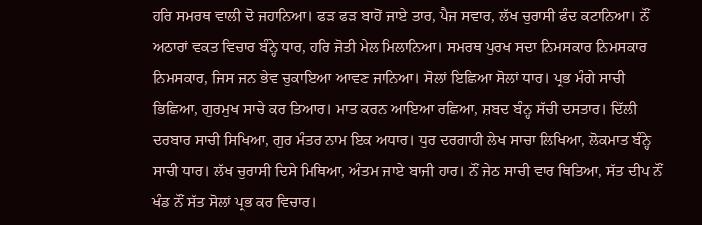ਹਰਿ ਸਮਰਥ ਵਾਲੀ ਦੋ ਜਹਾਨਿਆ। ਫੜ ਫੜ ਬਾਹੋਂ ਜਾਏ ਤਾਰ, ਪੈਜ ਸਵਾਰ, ਲੱਖ ਚੁਰਾਸੀ ਫੰਦ ਕਟਾਨਿਆ। ਨੌਂ ਅਠਾਰਾਂ ਵਕਤ ਵਿਚਾਰ ਬੰਨ੍ਹੇ ਧਾਰ, ਹਰਿ ਜੋਤੀ ਮੇਲ ਮਿਲਾਨਿਆ। ਸਮਰਥ ਪੁਰਖ ਸਦਾ ਨਿਮਸਕਾਰ ਨਿਮਸਕਾਰ ਨਿਮਸਕਾਰ, ਜਿਸ ਜਨ ਭੇਵ ਚੁਕਾਇਆ ਆਵਣ ਜਾਨਿਆ। ਸੋਲਾਂ ਇਛਿਆ ਸੋਲਾਂ ਧਾਰ। ਪ੍ਰਭ ਮੰਗੇ ਸਾਚੀ ਭਿਛਿਆ, ਗੁਰਮੁਖ ਸਾਚੇ ਕਰ ਤਿਆਰ। ਮਾਤ ਕਰਨ ਆਇਆ ਰਛਿਆ, ਸ਼ਬਦ ਬੰਨ੍ਹ ਸੱਚੀ ਦਸਤਾਰ। ਦਿੱਲੀ ਦਰਬਾਰ ਸਾਚੀ ਸਿਖਿਆ, ਗੁਰ ਮੰਤਰ ਨਾਮ ਇਕ ਅਧਾਰ। ਧੁਰ ਦਰਗਾਹੀ ਲੇਖ ਸਾਚਾ ਲਿਖਿਆ, ਲੋਕਮਾਤ ਬੰਨ੍ਹੇ ਸਾਚੀ ਧਾਰ। ਲੱਖ ਚੁਰਾਸੀ ਦਿਸੇ ਮਿਥਿਆ, ਅੰਤਮ ਜਾਏ ਬਾਜੀ ਹਾਰ। ਨੌਂ ਜੇਠ ਸਾਚੀ ਵਾਰ ਥਿਤਿਆ, ਸੱਤ ਦੀਪ ਨੌਂ ਖੰਡ ਨੌਂ ਸੱਤ ਸੋਲਾਂ ਪ੍ਰਭ ਕਰ ਵਿਚਾਰ।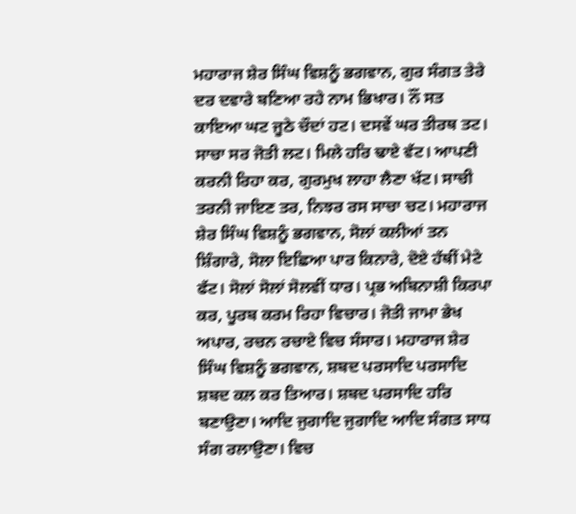ਮਹਾਰਾਜ ਸ਼ੇਰ ਸਿੰਘ ਵਿਸ਼ਨੂੰ ਭਗਵਾਨ, ਗੁਰ ਸੰਗਤ ਤੇਰੇ ਦਰ ਦਵਾਰੇ ਬਣਿਆ ਰਹੇ ਨਾਮ ਭਿਖਾਰ। ਨੌਂ ਸਤ ਕਾਇਆ ਘਟ ਜੂਠੇ ਚੌਦਾਂ ਹਟ। ਦਸਵੇਂ ਘਰ ਤੀਰਥ ਤਟ। ਸਾਚਾ ਸਰ ਜੋਤੀ ਲਟ। ਮਿਲੇ ਹਰਿ ਢਾਏ ਵੱਟ। ਆਪਣੀ ਕਰਨੀ ਰਿਹਾ ਕਰ, ਗੁਰਮੁਖ ਲਾਹਾ ਲੈਣਾ ਖੱਟ। ਸਾਚੀ ਤਰਨੀ ਜਾਇਣ ਤਰ, ਨਿਝਰ ਰਸ ਸਾਚਾ ਚਟ। ਮਹਾਰਾਜ ਸ਼ੇਰ ਸਿੰਘ ਵਿਸ਼ਨੂੰ ਭਗਵਾਨ, ਸੋਲਾਂ ਕਲੀਆਂ ਤਨ ਸ਼ਿੰਗਾਰੇ, ਸੋਲਾ ਇਛਿਆ ਪਾਰ ਕਿਨਾਰੇ, ਦੋਏ ਹੱਥੀਂ ਮੇਟੇ ਫੱਟ। ਸੋਲਾਂ ਸੋਲਾਂ ਸੋਲਵੀਂ ਧਾਰ। ਪ੍ਰਭ ਅਬਿਨਾਸ਼ੀ ਕਿਰਪਾ ਕਰ, ਪੂਰਬ ਕਰਮ ਰਿਹਾ ਵਿਚਾਰ। ਜੋਤੀ ਜਾਮਾ ਭੇਖ ਅਪਾਰ, ਰਚਨ ਰਚਾਏ ਵਿਚ ਸੰਸਾਰ। ਮਹਾਰਾਜ ਸ਼ੇਰ ਸਿੰਘ ਵਿਸ਼ਨੂੰ ਭਗਵਾਨ, ਸ਼ਬਦ ਪਰਸਾਦਿ ਪਰਸਾਦਿ ਸ਼ਬਦ ਕਲ ਕਰ ਤਿਆਰ। ਸ਼ਬਦ ਪਰਸਾਦਿ ਹਰਿ ਬਣਾਉਣਾ। ਆਦਿ ਜੁਗਾਦਿ ਜੁਗਾਦਿ ਆਦਿ ਸੰਗਤ ਸਾਧ ਸੰਗ ਰਲਾਉਣਾ। ਵਿਚ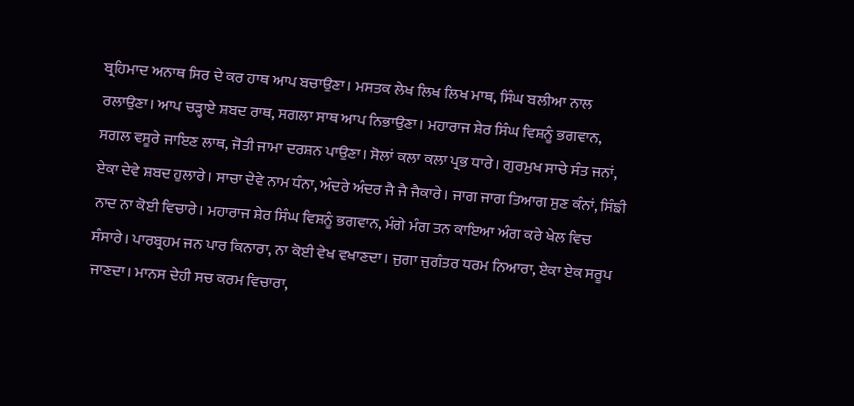ਬ੍ਰਹਿਮਾਦ ਅਨਾਥ ਸਿਰ ਦੇ ਕਰ ਹਾਥ ਆਪ ਬਚਾਉਣਾ। ਮਸਤਕ ਲੇਖ ਲਿਖ ਲਿਖ ਮਾਥ, ਸਿੰਘ ਬਲੀਆ ਨਾਲ ਰਲਾਉਣਾ। ਆਪ ਚੜ੍ਹਾਏ ਸ਼ਬਦ ਰਾਥ, ਸਗਲਾ ਸਾਥ ਆਪ ਨਿਭਾਉਣਾ। ਮਹਾਰਾਜ ਸ਼ੇਰ ਸਿੰਘ ਵਿਸ਼ਨੂੰ ਭਗਵਾਨ, ਸਗਲ ਵਸੂਰੇ ਜਾਇਣ ਲਾਥ, ਜੋਤੀ ਜਾਮਾ ਦਰਸ਼ਨ ਪਾਉਣਾ। ਸੋਲਾਂ ਕਲਾ ਕਲਾ ਪ੍ਰਭ ਧਾਰੇ। ਗੁਰਮੁਖ ਸਾਚੇ ਸੰਤ ਜਨਾਂ, ਏਕਾ ਦੇਵੇ ਸ਼ਬਦ ਹੁਲਾਰੇ। ਸਾਚਾ ਦੇਵੇ ਨਾਮ ਧੰਨਾ, ਅੰਦਰੇ ਅੰਦਰ ਜੈ ਜੈ ਜੈਕਾਰੇ। ਜਾਗ ਜਾਗ ਤਿਆਗ ਸੁਣ ਕੰਨਾਂ, ਸਿੰਙੀ ਨਾਦ ਨਾ ਕੋਈ ਵਿਚਾਰੇ। ਮਹਾਰਾਜ ਸ਼ੇਰ ਸਿੰਘ ਵਿਸ਼ਨੂੰ ਭਗਵਾਨ, ਮੰਗੇ ਮੰਗ ਤਨ ਕਾਇਆ ਅੰਗ ਕਰੇ ਖੇਲ ਵਿਚ ਸੰਸਾਰੇ। ਪਾਰਬ੍ਰਹਮ ਜਨ ਪਾਰ ਕਿਨਾਰਾ, ਨਾ ਕੋਈ ਵੇਖ ਵਖਾਣਦਾ। ਜੁਗਾ ਜੁਗੰਤਰ ਧਰਮ ਨਿਆਰਾ, ਏਕਾ ਏਕ ਸਰੂਪ ਜਾਣਦਾ। ਮਾਨਸ ਦੇਹੀ ਸਚ ਕਰਮ ਵਿਚਾਰਾ,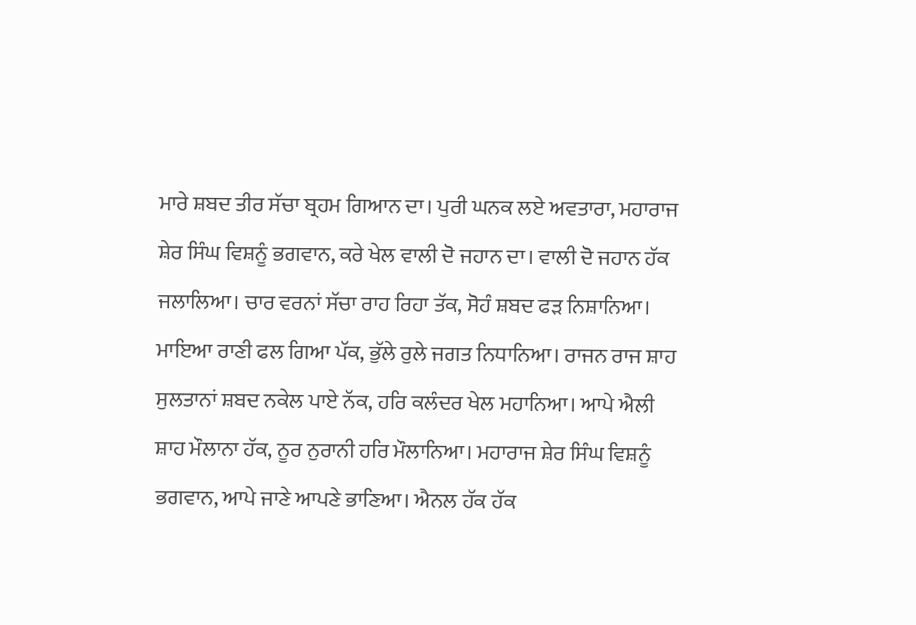ਮਾਰੇ ਸ਼ਬਦ ਤੀਰ ਸੱਚਾ ਬ੍ਰਹਮ ਗਿਆਨ ਦਾ। ਪੁਰੀ ਘਨਕ ਲਏ ਅਵਤਾਰਾ, ਮਹਾਰਾਜ ਸ਼ੇਰ ਸਿੰਘ ਵਿਸ਼ਨੂੰ ਭਗਵਾਨ, ਕਰੇ ਖੇਲ ਵਾਲੀ ਦੋ ਜਹਾਨ ਦਾ। ਵਾਲੀ ਦੋ ਜਹਾਨ ਹੱਕ ਜਲਾਲਿਆ। ਚਾਰ ਵਰਨਾਂ ਸੱਚਾ ਰਾਹ ਰਿਹਾ ਤੱਕ, ਸੋਹੰ ਸ਼ਬਦ ਫੜ ਨਿਸ਼ਾਨਿਆ। ਮਾਇਆ ਰਾਣੀ ਫਲ ਗਿਆ ਪੱਕ, ਭੁੱਲੇ ਰੁਲੇ ਜਗਤ ਨਿਧਾਨਿਆ। ਰਾਜਨ ਰਾਜ ਸ਼ਾਹ ਸੁਲਤਾਨਾਂ ਸ਼ਬਦ ਨਕੇਲ ਪਾਏ ਨੱਕ, ਹਰਿ ਕਲੰਦਰ ਖੇਲ ਮਹਾਨਿਆ। ਆਪੇ ਐਲੀ ਸ਼ਾਹ ਮੌਲਾਨਾ ਹੱਕ, ਨੂਰ ਨੁਰਾਨੀ ਹਰਿ ਮੌਲਾਨਿਆ। ਮਹਾਰਾਜ ਸ਼ੇਰ ਸਿੰਘ ਵਿਸ਼ਨੂੰ ਭਗਵਾਨ, ਆਪੇ ਜਾਣੇ ਆਪਣੇ ਭਾਣਿਆ। ਐਨਲ ਹੱਕ ਹੱਕ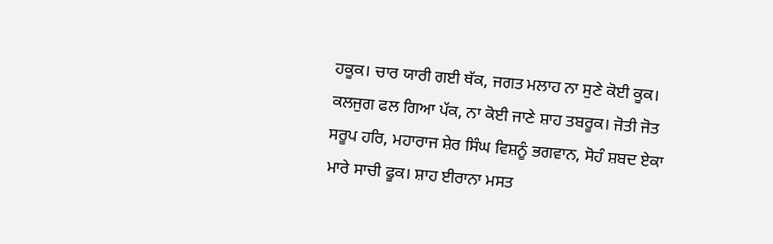ਹਕੂਕ। ਚਾਰ ਯਾਰੀ ਗਈ ਥੱਕ, ਜਗਤ ਮਲਾਹ ਨਾ ਸੁਣੇ ਕੋਈ ਕੂਕ। ਕਲਜੁਗ ਫਲ ਗਿਆ ਪੱਕ, ਨਾ ਕੋਈ ਜਾਣੇ ਸ਼ਾਹ ਤਬਰੂਕ। ਜੋਤੀ ਜੋਤ ਸਰੂਪ ਹਰਿ, ਮਹਾਰਾਜ ਸ਼ੇਰ ਸਿੰਘ ਵਿਸ਼ਨੂੰ ਭਗਵਾਨ, ਸੋਹੰ ਸ਼ਬਦ ਏਕਾ ਮਾਰੇ ਸਾਚੀ ਫੂਕ। ਸ਼ਾਹ ਈਰਾਨਾ ਮਸਤ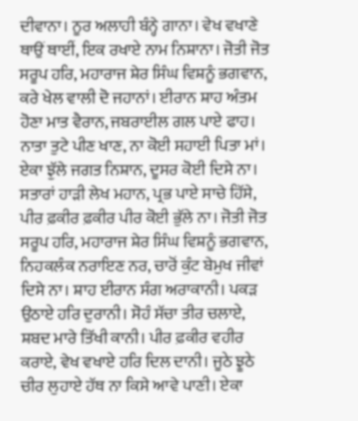ਦੀਵਾਨਾ। ਨੂਰ ਅਲਾਹੀ ਬੰਨ੍ਹੇ ਗਾਨਾ। ਵੇਖ ਵਖਾਣੇ ਥਾਉਂ ਥਾਈਂ, ਇਕ ਰਖਾਏ ਨਾਮ ਨਿਸ਼ਾਨਾ। ਜੋਤੀ ਜੋਤ ਸਰੂਪ ਹਰਿ, ਮਹਾਰਾਜ ਸ਼ੇਰ ਸਿੰਘ ਵਿਸ਼ਨੂੰ ਭਗਵਾਨ, ਕਰੇ ਖੇਲ ਵਾਲੀ ਦੋ ਜਹਾਨਾਂ। ਈਰਾਨ ਸ਼ਾਹ ਅੰਤਮ ਹੋਣਾ ਮਾਤ ਵੈਰਾਨ, ਜਬਰਾਈਲ ਗਲ ਪਾਏ ਫਾਹ। ਨਾਤਾ ਤੁਟੇ ਪੀਣ ਖਾਣ, ਨਾ ਕੋਈ ਸਹਾਈ ਪਿਤਾ ਮਾਂ। ਏਕਾ ਝੁੱਲੇ ਜਗਤ ਨਿਸ਼ਾਨ, ਦੂਸਰ ਕੋਈ ਦਿਸੇ ਨਾ। ਸਤਾਰਾਂ ਹਾੜੀ ਲੇਖ ਮਹਾਨ, ਪ੍ਰਭ ਪਾਏ ਸਾਚੇ ਹਿੱਸੇ, ਪੀਰ ਫ਼ਕੀਰ ਫ਼ਕੀਰ ਪੀਰ ਕੋਈ ਭੁੱਲੇ ਨਾ। ਜੋਤੀ ਜੋਤ ਸਰੂਪ ਹਰਿ, ਮਹਾਰਾਜ ਸ਼ੇਰ ਸਿੰਘ ਵਿਸ਼ਨੂੰ ਭਗਵਾਨ, ਨਿਹਕਲੰਕ ਨਰਾਇਣ ਨਰ, ਚਾਰੋਂ ਕੁੰਟ ਬੇਮੁਖ ਜੀਵਾਂ ਦਿਸੇ ਨਾ। ਸ਼ਾਹ ਈਰਾਨ ਸੰਗ ਅਰਾਕਾਨੀ। ਪਕੜ ਉਠਾਏ ਹਰਿ ਦੁਰਾਨੀ। ਸੋਹੰ ਸੱਚਾ ਤੀਰ ਚਲਾਏ, ਸ਼ਬਦ ਮਾਰੇ ਤਿੱਖੀ ਕਾਨੀ। ਪੀਰ ਫ਼ਕੀਰ ਵਹੀਰ ਕਰਾਏ, ਵੇਖ ਵਖਾਏ ਹਰਿ ਦਿਲ ਦਾਨੀ। ਜੂਠੇ ਝੂਠੇ ਚੀਰ ਲੁਹਾਏ ਹੱਥ ਨਾ ਕਿਸੇ ਆਵੇ ਪਾਣੀ। ਏਕਾ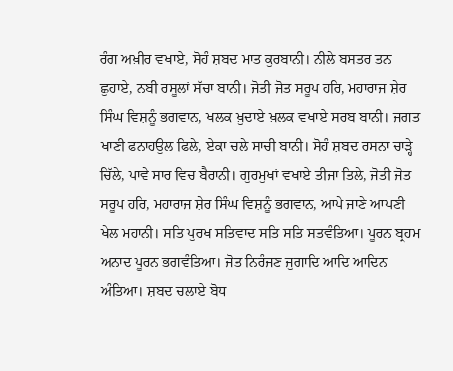ਰੰਗ ਅਖ਼ੀਰ ਵਖਾਏ, ਸੋਹੰ ਸ਼ਬਦ ਮਾਤ ਕੁਰਬਾਨੀ। ਨੀਲੇ ਬਸਤਰ ਤਨ ਛੁਹਾਏ, ਨਬੀ ਰਸੂਲਾਂ ਸੱਚਾ ਬਾਨੀ। ਜੋਤੀ ਜੋਤ ਸਰੂਪ ਹਰਿ, ਮਹਾਰਾਜ ਸ਼ੇਰ ਸਿੰਘ ਵਿਸ਼ਨੂੰ ਭਗਵਾਨ, ਖਲਕ ਖ਼ੁਦਾਏ ਖ਼ਲਕ ਵਖਾਏ ਸਰਬ ਬਾਨੀ। ਜਗਤ ਖਾਣੀ ਫਨਾਹਉਲ ਫਿਲੇ, ਏਕਾ ਚਲੇ ਸਾਚੀ ਬਾਨੀ। ਸੋਹੰ ਸ਼ਬਦ ਰਸਨਾ ਚਾੜ੍ਹੇ ਚਿੱਲੇ, ਪਾਵੇ ਸਾਰ ਵਿਚ ਬੈਰਾਨੀ। ਗੁਰਮੁਖਾਂ ਵਖਾਏ ਤੀਜਾ ਤਿਲੇ, ਜੋਤੀ ਜੋਤ ਸਰੂਪ ਹਰਿ, ਮਹਾਰਾਜ ਸ਼ੇਰ ਸਿੰਘ ਵਿਸ਼ਨੂੰ ਭਗਵਾਨ, ਆਪੇ ਜਾਣੇ ਆਪਣੀ ਖੇਲ ਮਹਾਨੀ। ਸਤਿ ਪੁਰਖ ਸਤਿਵਾਦ ਸਤਿ ਸਤਿ ਸਤਵੰਤਿਆ। ਪੂਰਨ ਬ੍ਰਹਮ ਅਨਾਦ ਪੂਰਨ ਭਗਵੰਤਿਆ। ਜੋਤ ਨਿਰੰਜਣ ਜੁਗਾਦਿ ਆਦਿ ਆਦਿਨ ਅੰਤਿਆ। ਸ਼ਬਦ ਚਲਾਏ ਬੋਧ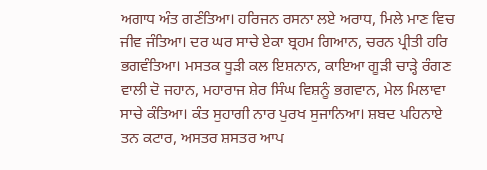ਅਗਾਧ ਅੰਤ ਗਣੰਤਿਆ। ਹਰਿਜਨ ਰਸਨਾ ਲਏ ਅਰਾਧ, ਮਿਲੇ ਮਾਣ ਵਿਚ ਜੀਵ ਜੰਤਿਆ। ਦਰ ਘਰ ਸਾਚੇ ਏਕਾ ਬ੍ਰਹਮ ਗਿਆਨ, ਚਰਨ ਪ੍ਰੀਤੀ ਹਰਿ ਭਗਵੰਤਿਆ। ਮਸਤਕ ਧੂੜੀ ਕਲ ਇਸ਼ਨਾਨ, ਕਾਇਆ ਗੂੜੀ ਚਾੜ੍ਹੇ ਰੰਗਣ ਵਾਲੀ ਦੋ ਜਹਾਨ, ਮਹਾਰਾਜ ਸ਼ੇਰ ਸਿੰਘ ਵਿਸ਼ਨੂੰ ਭਗਵਾਨ, ਮੇਲ ਮਿਲਾਵਾ ਸਾਚੇ ਕੰਤਿਆ। ਕੰਤ ਸੁਹਾਗੀ ਨਾਰ ਪੁਰਖ ਸੁਜਾਨਿਆ। ਸ਼ਬਦ ਪਹਿਨਾਏ ਤਨ ਕਟਾਰ, ਅਸਤਰ ਸ਼ਸਤਰ ਆਪ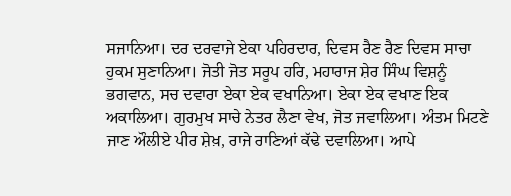ਸਜਾਨਿਆ। ਦਰ ਦਰਵਾਜੇ ਏਕਾ ਪਹਿਰਦਾਰ, ਦਿਵਸ ਰੈਣ ਰੈਣ ਦਿਵਸ ਸਾਚਾ ਹੁਕਮ ਸੁਣਾਨਿਆ। ਜੋਤੀ ਜੋਤ ਸਰੂਪ ਹਰਿ, ਮਹਾਰਾਜ ਸ਼ੇਰ ਸਿੰਘ ਵਿਸ਼ਨੂੰ ਭਗਵਾਨ, ਸਚ ਦਵਾਰਾ ਏਕਾ ਏਕ ਵਖਾਨਿਆ। ਏਕਾ ਏਕ ਵਖਾਣ ਇਕ ਅਕਾਲਿਆ। ਗੁਰਮੁਖ ਸਾਚੇ ਨੇਤਰ ਲੈਣਾ ਵੇਖ, ਜੋਤ ਜਵਾਲਿਆ। ਅੰਤਮ ਮਿਟਣੇ ਜਾਣ ਔਲੀਏ ਪੀਰ ਸ਼ੇਖ਼, ਰਾਜੇ ਰਾਣਿਆਂ ਕੱਢੇ ਦਵਾਲਿਆ। ਆਪੇ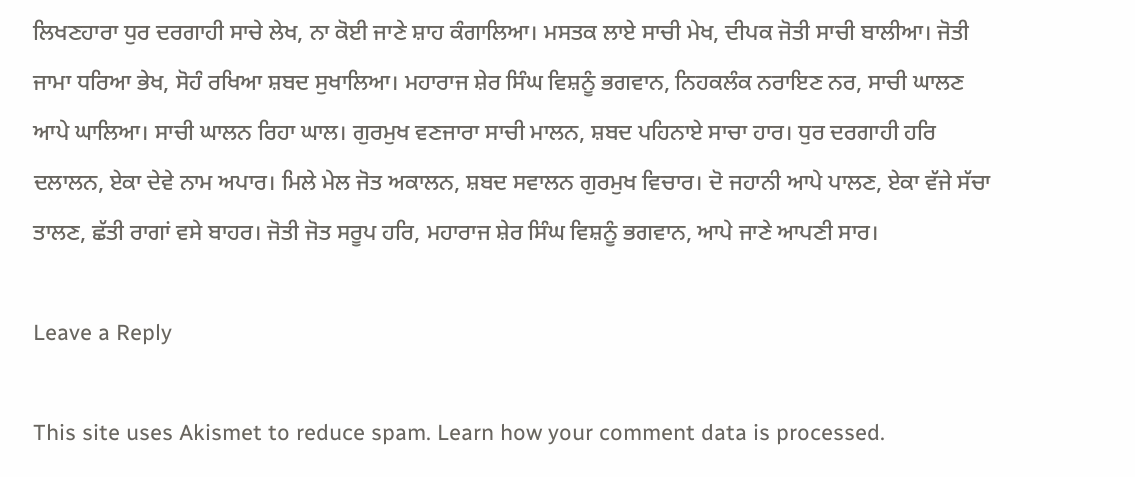ਲਿਖਣਹਾਰਾ ਧੁਰ ਦਰਗਾਹੀ ਸਾਚੇ ਲੇਖ, ਨਾ ਕੋਈ ਜਾਣੇ ਸ਼ਾਹ ਕੰਗਾਲਿਆ। ਮਸਤਕ ਲਾਏ ਸਾਚੀ ਮੇਖ, ਦੀਪਕ ਜੋਤੀ ਸਾਚੀ ਬਾਲੀਆ। ਜੋਤੀ ਜਾਮਾ ਧਰਿਆ ਭੇਖ, ਸੋਹੰ ਰਖਿਆ ਸ਼ਬਦ ਸੁਖਾਲਿਆ। ਮਹਾਰਾਜ ਸ਼ੇਰ ਸਿੰਘ ਵਿਸ਼ਨੂੰ ਭਗਵਾਨ, ਨਿਹਕਲੰਕ ਨਰਾਇਣ ਨਰ, ਸਾਚੀ ਘਾਲਣ ਆਪੇ ਘਾਲਿਆ। ਸਾਚੀ ਘਾਲਨ ਰਿਹਾ ਘਾਲ। ਗੁਰਮੁਖ ਵਣਜਾਰਾ ਸਾਚੀ ਮਾਲਨ, ਸ਼ਬਦ ਪਹਿਨਾਏ ਸਾਚਾ ਹਾਰ। ਧੁਰ ਦਰਗਾਹੀ ਹਰਿ ਦਲਾਲਨ, ਏਕਾ ਦੇਵੇ ਨਾਮ ਅਪਾਰ। ਮਿਲੇ ਮੇਲ ਜੋਤ ਅਕਾਲਨ, ਸ਼ਬਦ ਸਵਾਲਨ ਗੁਰਮੁਖ ਵਿਚਾਰ। ਦੋ ਜਹਾਨੀ ਆਪੇ ਪਾਲਣ, ਏਕਾ ਵੱਜੇ ਸੱਚਾ ਤਾਲਣ, ਛੱਤੀ ਰਾਗਾਂ ਵਸੇ ਬਾਹਰ। ਜੋਤੀ ਜੋਤ ਸਰੂਪ ਹਰਿ, ਮਹਾਰਾਜ ਸ਼ੇਰ ਸਿੰਘ ਵਿਸ਼ਨੂੰ ਭਗਵਾਨ, ਆਪੇ ਜਾਣੇ ਆਪਣੀ ਸਾਰ।

Leave a Reply

This site uses Akismet to reduce spam. Learn how your comment data is processed.